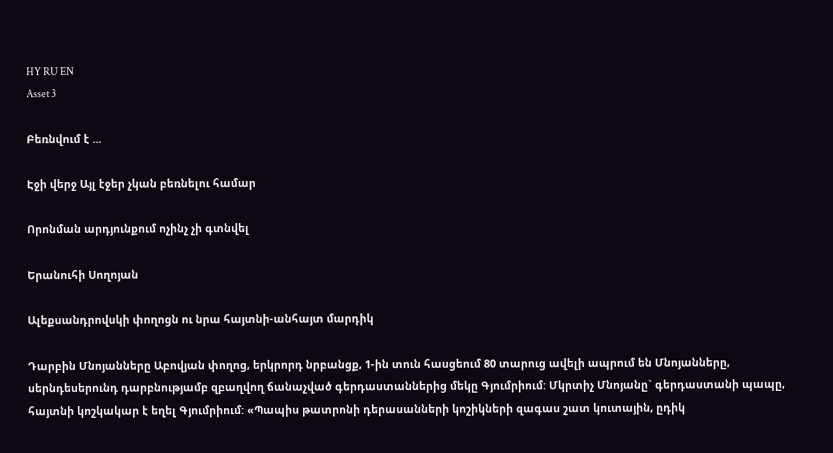HY RU EN
Asset 3

Բեռնվում է ...

Էջի վերջ Այլ էջեր չկան բեռնելու համար

Որոնման արդյունքում ոչինչ չի գտնվել

Երանուհի Սողոյան

Ալեքսանդրովսկի փողոցն ու նրա հայտնի-անհայտ մարդիկ

Դարբին Մնոյանները Աբովյան փողոց, երկրորդ նրբանցք, 1-ին տուն հասցեում 80 տարուց ավելի ապրում են Մնոյանները, սերնդեսերունդ դարբնությամբ զբաղվող ճանաչված գերդաստաններից մեկը Գյումրիում: Մկրտիչ Մնոյանը` գերդաստանի պապը, հայտնի կոշկակար է եղել Գյումրիում: «Պապիս թատրոնի դերասանների կոշիկների զագաս շատ կուտային, ըդիկ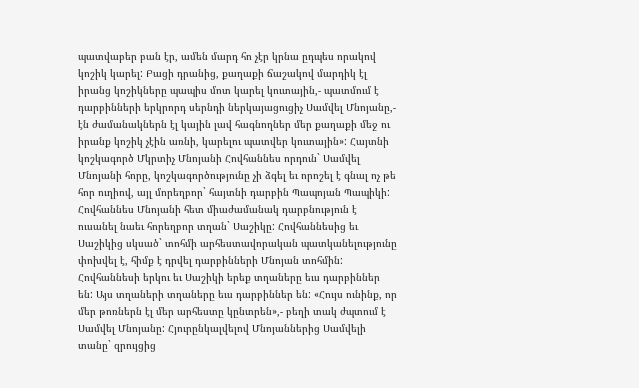պատվաբեր բան էր, ամեն մարդ հո չէր կրնա ըդպես որակով կոշիկ կարել: Բացի դրանից, քաղաքի ճաշակով մարդիկ էլ իրանց կոշիկները պապիս մոտ կարել կուտային,- պատմում է դարբինների երկրորդ սերնդի ներկայացուցիչ Սամվել Մնոյանը,- էն ժամանակներն էլ կային լավ հագնողներ մեր քաղաքի մեջ ու իրանք կոշիկ չէին առնի, կարելու պատվեր կուտային»: Հայտնի կոշկագործ Մկրտիչ Մնոյանի Հովհաննես որդուն` Սամվել Մնոյանի հորը, կոշկագործությունը չի ձգել եւ որոշել է գնալ ոչ թե հոր ուղիով, այլ մորեղբոր` հայտնի դարբին Պապոյան Պապիկի: Հովհաննես Մնոյանի հետ միաժամանակ դարբնություն է ուսանել նաեւ հորեղբոր տղան` Սաշիկը: Հովհաննեսից եւ Սաշիկից սկսած` տոհմի արհեստավորական պատկանելությունը փոխվել է, հիմք է դրվել դարբինների Մնոյան տոհմին: Հովհաննեսի երկու եւ Սաշիկի երեք տղաները եւս դարբիններ են: Այս տղաների տղաները եւս դարբիններ են: «Հույս ունինք, որ մեր թոռներն էլ մեր արհեստը կընտրեն»,- բեղի տակ ժպտում է Սամվել Մնոյանը: Հյուրընկալվելով Մնոյաններից Սամվելի տանը` զրույցից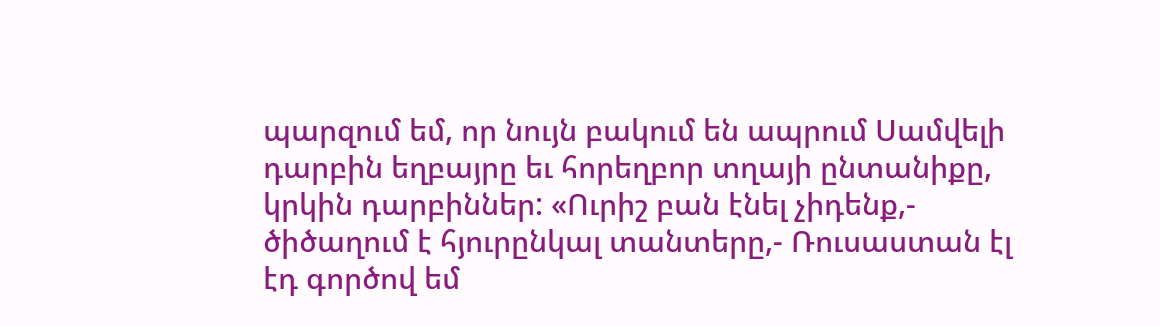պարզում եմ, որ նույն բակում են ապրում Սամվելի դարբին եղբայրը եւ հորեղբոր տղայի ընտանիքը, կրկին դարբիններ: «Ուրիշ բան էնել չիդենք,- ծիծաղում է հյուրընկալ տանտերը,- Ռուսաստան էլ էդ գործով եմ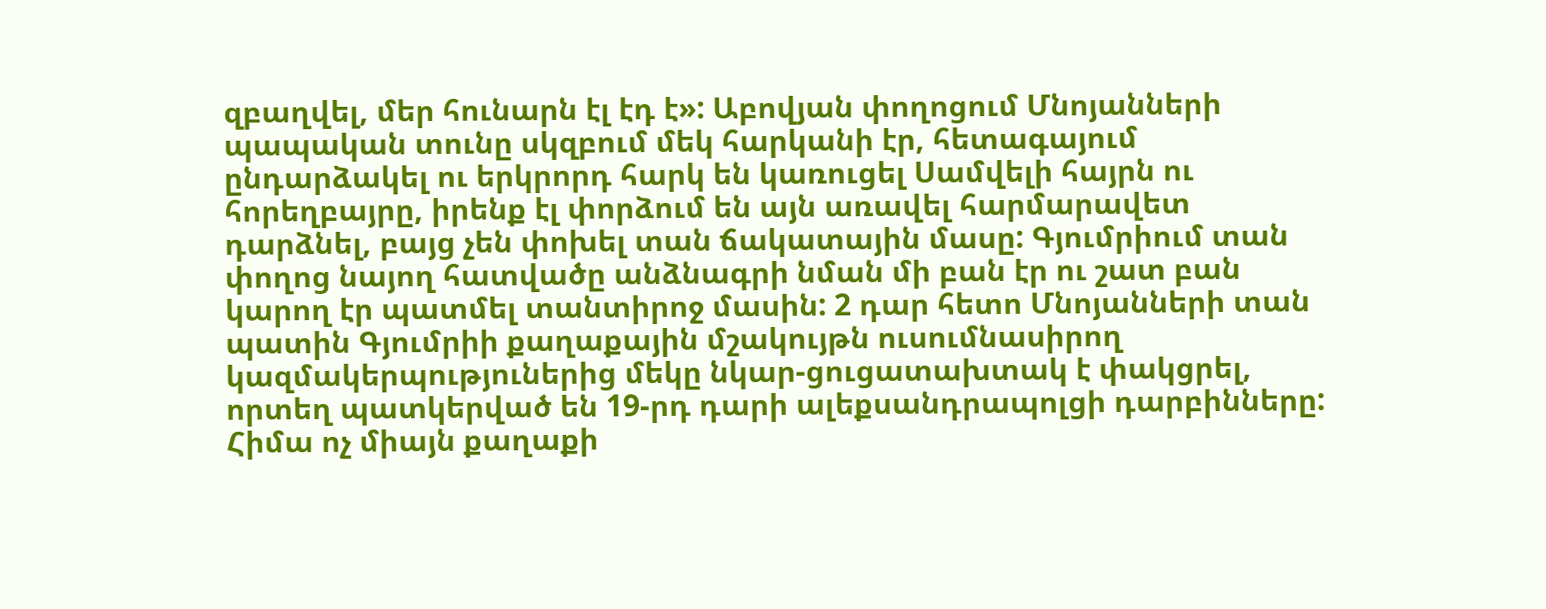զբաղվել, մեր հունարն էլ էդ է»: Աբովյան փողոցում Մնոյանների պապական տունը սկզբում մեկ հարկանի էր, հետագայում ընդարձակել ու երկրորդ հարկ են կառուցել Սամվելի հայրն ու հորեղբայրը, իրենք էլ փորձում են այն առավել հարմարավետ դարձնել, բայց չեն փոխել տան ճակատային մասը: Գյումրիում տան փողոց նայող հատվածը անձնագրի նման մի բան էր ու շատ բան կարող էր պատմել տանտիրոջ մասին: 2 դար հետո Մնոյանների տան պատին Գյումրիի քաղաքային մշակույթն ուսումնասիրող կազմակերպություներից մեկը նկար-ցուցատախտակ է փակցրել, որտեղ պատկերված են 19-րդ դարի ալեքսանդրապոլցի դարբինները: Հիմա ոչ միայն քաղաքի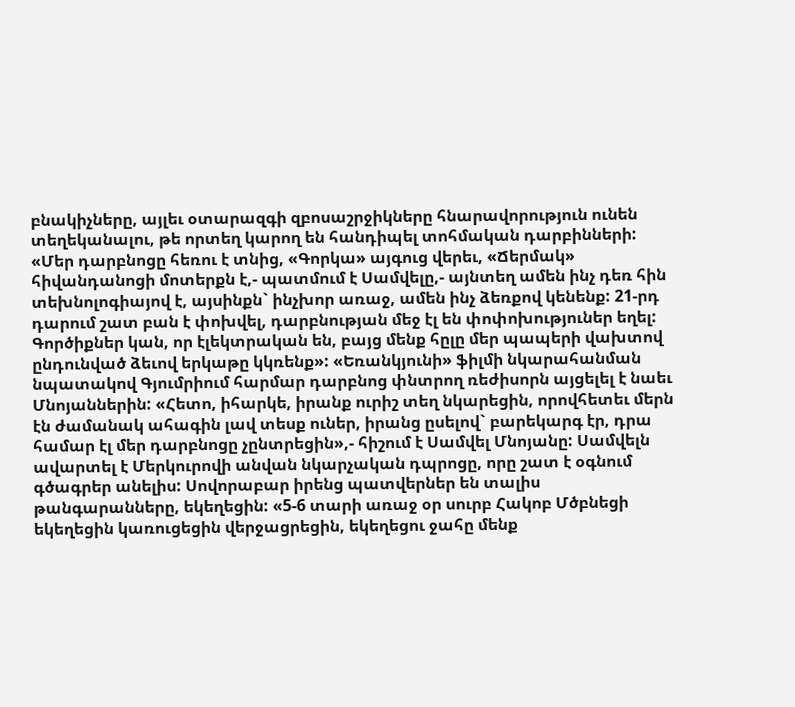բնակիչները, այլեւ օտարազգի զբոսաշրջիկները հնարավորություն ունեն տեղեկանալու, թե որտեղ կարող են հանդիպել տոհմական դարբինների: «Մեր դարբնոցը հեռու է տնից, «Գորկա» այգուց վերեւ, «Ճերմակ» հիվանդանոցի մոտերքն է,- պատմում է Սամվելը,- այնտեղ ամեն ինչ դեռ հին տեխնոլոգիայով է, այսինքն` ինչխոր առաջ, ամեն ինչ ձեռքով կենենք: 21-րդ դարում շատ բան է փոխվել, դարբնության մեջ էլ են փոփոխություներ եղել: Գործիքներ կան, որ էլեկտրական են, բայց մենք հըլը մեր պապերի վախտով ընդունված ձեւով երկաթը կկռենք»: «Եռանկյունի» ֆիլմի նկարահանման նպատակով Գյումրիում հարմար դարբնոց փնտրող ռեժիսորն այցելել է նաեւ Մնոյաններին: «Հետո, իհարկե, իրանք ուրիշ տեղ նկարեցին, որովհետեւ մերն էն ժամանակ ահագին լավ տեսք ուներ, իրանց ըսելով` բարեկարգ էր, դրա համար էլ մեր դարբնոցը չընտրեցին»,- հիշում է Սամվել Մնոյանը: Սամվելն ավարտել է Մերկուրովի անվան նկարչական դպրոցը, որը շատ է օգնում գծագրեր անելիս: Սովորաբար իրենց պատվերներ են տալիս թանգարանները, եկեղեցին: «5-6 տարի առաջ օր սուրբ Հակոբ Մծբնեցի եկեղեցին կառուցեցին վերջացրեցին, եկեղեցու ջահը մենք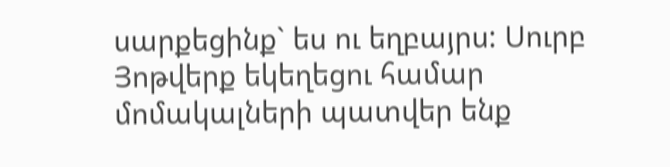սարքեցինք` ես ու եղբայրս: Սուրբ Յոթվերք եկեղեցու համար մոմակալների պատվեր ենք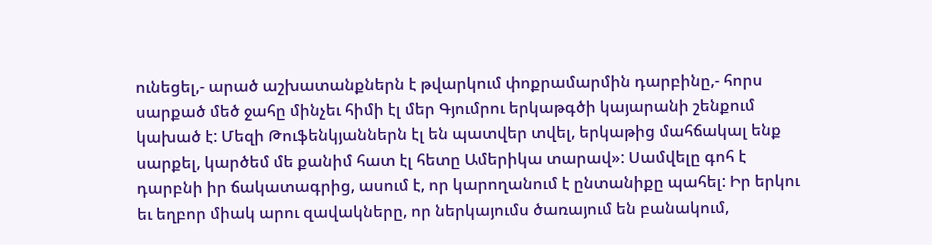ունեցել,- արած աշխատանքներն է թվարկում փոքրամարմին դարբինը,- հորս սարքած մեծ ջահը մինչեւ հիմի էլ մեր Գյումրու երկաթգծի կայարանի շենքում կախած է: Մեզի Թուֆենկյաններն էլ են պատվեր տվել, երկաթից մահճակալ ենք սարքել, կարծեմ մե քանիմ հատ էլ հետը Ամերիկա տարավ»: Սամվելը գոհ է դարբնի իր ճակատագրից, ասում է, որ կարողանում է ընտանիքը պահել: Իր երկու եւ եղբոր միակ արու զավակները, որ ներկայումս ծառայում են բանակում,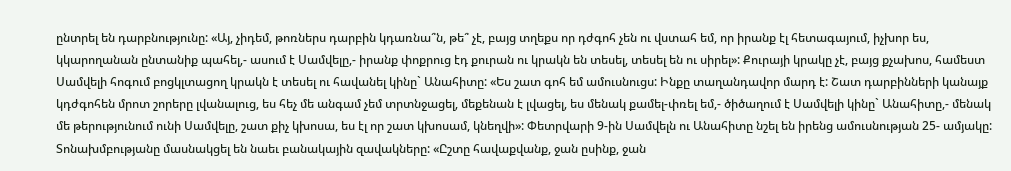ընտրել են դարբնությունը: «Այ, չիդեմ, թոռներս դարբին կդառնա՞ն, թե՞ չէ, բայց տղեքս որ դժգոհ չեն ու վստահ եմ, որ իրանք էլ հետագայում, իչխոր ես, կկարողանան ընտանիք պահել,- ասում է Սամվելը,- իրանք փոքրուց էդ քուրան ու կրակն են տեսել, տեսել են ու սիրել»: Քուրայի կրակը չէ, բայց քչախոս, համեստ Սամվելի հոգում բոցկլտացող կրակն է տեսել ու հավանել կինը` Անահիտը: «Ես շատ գոհ եմ ամուսնուցս: Ինքը տաղանդավոր մարդ է: Շատ դարբինների կանայք կդժգոհեն մրոտ շորերը լվանալուց, ես հեչ մե անգամ չեմ տրտնջացել, մեքենան է լվացել, ես մենակ քամել-փռել եմ,- ծիծաղում է Սամվելի կինը` Անահիտը,- մենակ մե թերությունում ունի Սամվելը, շատ քիչ կխոսա, ես էլ որ շատ կխոսամ, կնեղվի»: Փետրվարի 9-ին Սամվելն ու Անահիտը նշել են իրենց ամուսնության 25- ամյակը: Տոնախմբությանը մասնակցել են նաեւ բանակային զավակները: «Ըշտը հավաքվանք, ջան ըսինք, ջան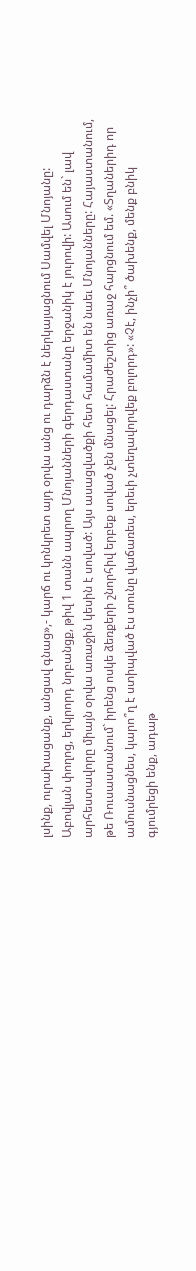լսինք, ուրախացանք, անցավ գնաց»,- կարճ ու կոնկրետ այդ օրվա անց ու դարձն է ներկայացնում Սամվել Մնոյանը: Աբովյան փողոց, երկրորդ նրբանցք, թիվ 1 տանն ապրող Մնոյանների գերդաստանը երջանիկ է յուրովի: Ասում են` լավ արհեստավորը միայն օրվա առաջին կեսին է սոված: Այս ասացվածքի հետ համամիտ են նաեւ Մնոյանները: Հայաստանում, թե Ռուսաստանում` իրենց ոսկե ձեռքերի շնորհիվ երբեք սոված չեն մնացել: Հրաժեշտից առաջ հարցնում եմ. «Տղաներիդ որ ամուսնացնես, կարո՞ղ է ստիպված էս տունը վաճառես, երեւի չտեղավորվեք բոլորդ»: «Չէ, ինչի՞ ծախենք, մենք բնիկ գյումրեցի ենք, ադաթ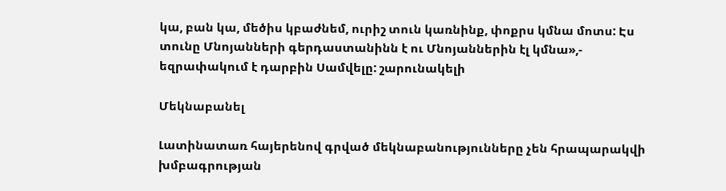կա, բան կա, մեծիս կբաժնեմ, ուրիշ տուն կառնինք, փոքրս կմնա մոտս: Էս տունը Մնոյանների գերդաստանինն է ու Մնոյաններին էլ կմնա»,- եզրափակում է դարբին Սամվելը: շարունակելի

Մեկնաբանել

Լատինատառ հայերենով գրված մեկնաբանությունները չեն հրապարակվի խմբագրության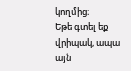կողմից։
Եթե գտել եք վրիպակ, ապա այն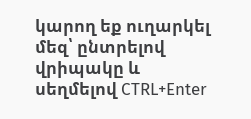կարող եք ուղարկել մեզ՝ ընտրելով վրիպակը և սեղմելով CTRL+Enter